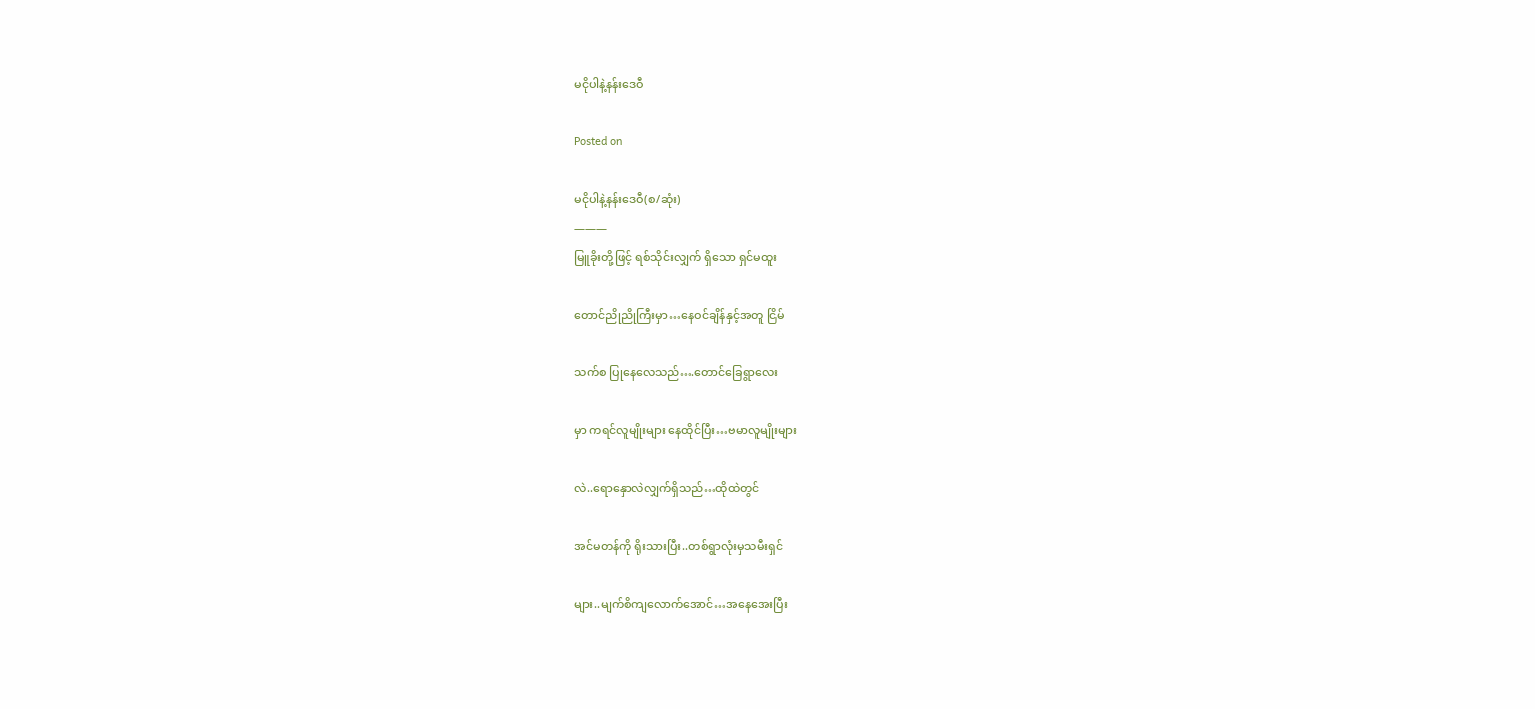မငိုပါနဲ့နန်းဒေဝီ

Posted on

မငိုပါနဲ့နန်းဒေဝီ(စ/ဆုံး)
———
မြူခိုးတို့ဖြင့် ရစ်သိုင်းလျှက် ရှိသော ရှင်မထူး

တောင်ညိုညိုကြီးမှာ…နေဝင်ချိန်နှင့်အတူ ငြိမ်

သက်စ ပြုနေလေသည်….တောင်ခြေရွာလေး

မှာ ကရင်လူမျိုးများ နေထိုင်ပြီး…ဗမာလူမျိုးများ

လဲ..ရောနှောလဲလျှက်ရှိသည်…ထိုထဲတွင်

အင်မတန်ကို ရိုးသားပြီး..တစ်ရွာလုံးမှသမီးရှင်

များ..မျက်စိကျလောက်အောင်…အနေအေးပြီး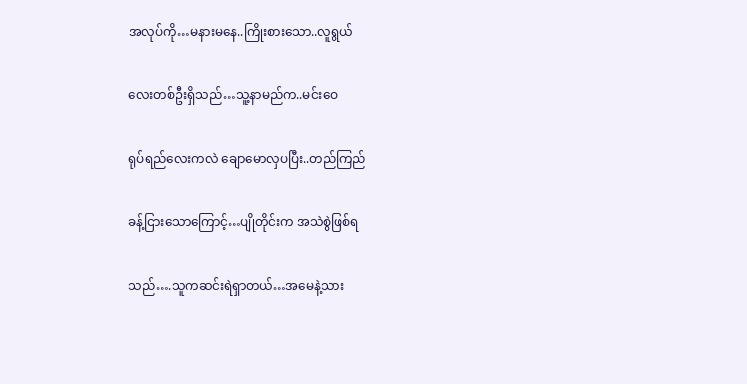အလုပ်ကို…မနားမနေ..ကြိုးစားသော..လူရွယ်

လေးတစ်ဦးရှိသည်…သူ့နာမည်က..မင်းဝေ

ရုပ်ရည်လေးကလဲ ချောမောလှပပြီး..တည်ကြည်

ခန့်ငြားသောကြောင့်…ပျိုတိုင်းက အသဲစွဲဖြစ်ရ

သည်….သူကဆင်းရဲရှာတယ်…အမေနဲ့သား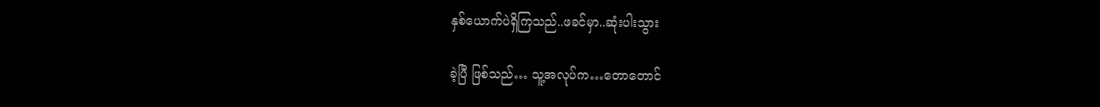နှစ်ယောက်ပဲရှိကြသည်..ဖခင်မှာ..ဆုံးပါးသွား

ခဲ့ပြီ ဖြစ်သည်… သူ့အလုပ်က…တောတောင်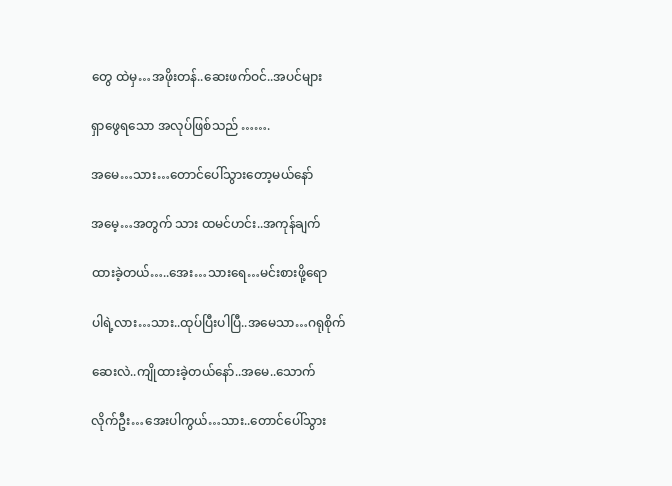တွေ ထဲမှ…အဖိုးတန်..ဆေးဖက်ဝင်..အပင်များ

ရှာဖွေရသော အလုပ်ဖြစ်သည် …….

အမေ…သား…တောင်ပေါ်သွားတော့မယ်နော်

အမေ့…အတွက် သား ထမင်ဟင်း..အကုန်ချက်

ထားခဲ့တယ်…..အေး…သားရေ…မင်းစားဖို့ရော

ပါရဲ့လား…သား..ထုပ်ပြီးပါပြီ..အမေသာ…ဂရုစိုက်

ဆေးလဲ..ကျိုထားခဲ့တယ်နော်..အမေ..သောက်

လိုက်ဦး…အေးပါကွယ်…သား..တောင်ပေါ်သွား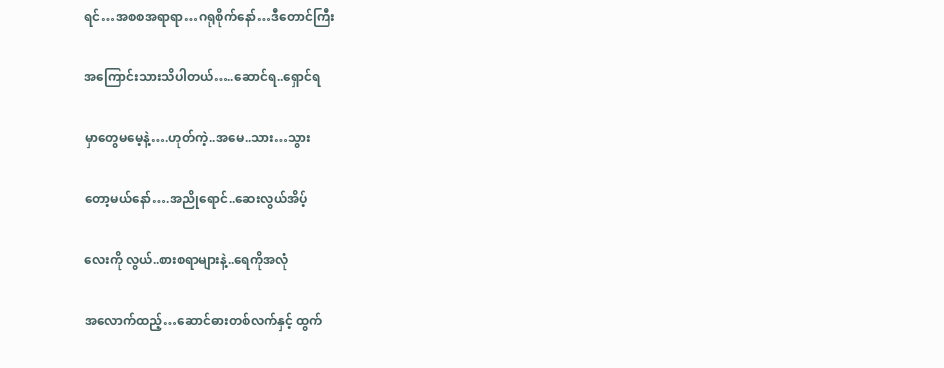ရင်…အစစအရာရာ…ဂရုစိုက်နော်…ဒီတောင်ကြီး

အကြောင်းသားသိပါတယ်…..ဆောင်ရ..ရှောင်ရ

မှာတွေမမေ့နဲ့….ဟုတ်ကဲ့..အမေ..သား…သွား

တော့မယ်နော်….အညိုရောင်..ဆေးလွယ်အိပ့်

လေးကို လွယ်..စားစရာများနဲ့..ရေကိုအလုံ

အလောက်ထည့်…ဆောင်ဓားတစ်လက်နှင့် ထွက်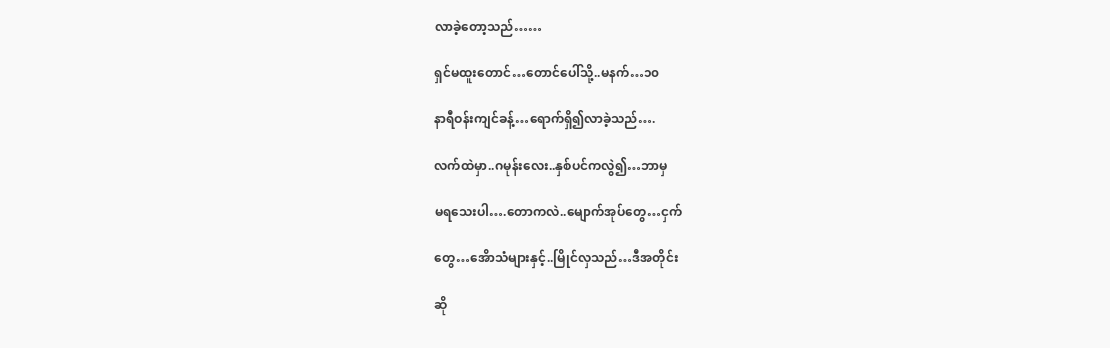လာခဲ့တော့သည်……

ရှင်မထူးတောင်…တောင်ပေါ်သို့..မနက်…၁၀

နာရီဝန်းကျင်ခန့်…ရောက်ရှိ၍လာခဲ့သည်….

လက်ထဲမှာ..ဂမုန်းလေး..နှစ်ပင်ကလွဲ၍…ဘာမှ

မရသေးပါ….တောကလဲ..မျောက်အုပ်တွေ…ငှက်

တွေ…အေိာသံများနှင့်..မြိုင်လှသည်…ဒီအတိုင်း

ဆို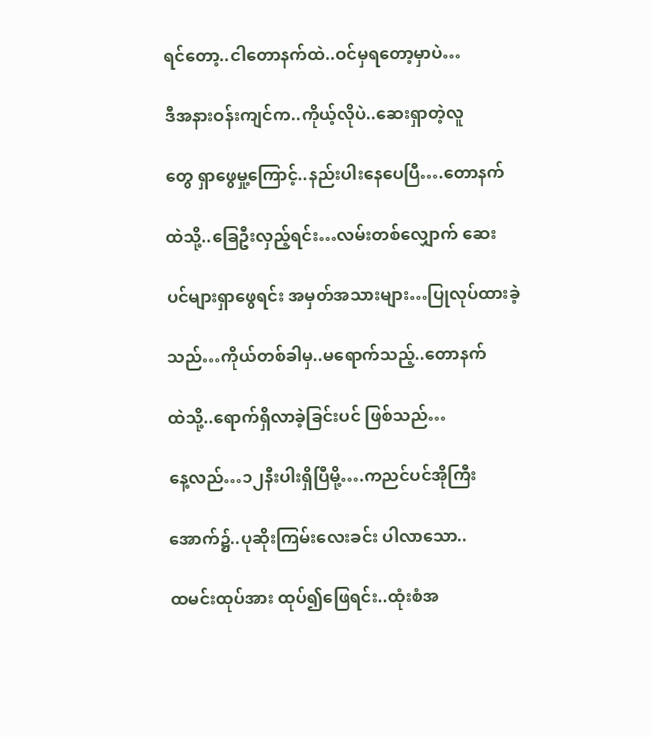ရင်တော့..ငါတောနက်ထဲ..ဝင်မှရတော့မှာပဲ…

ဒီအနားဝန်းကျင်က..ကိုယ့်လိုပဲ..ဆေးရှာတဲ့လူ

တွေ ရှာဖွေမှု့ကြောင့်..နည်းပါးနေပေပြီ….တောနက်

ထဲသို့..ခြေဦးလှည့်ရင်း…လမ်းတစ်လျှောက် ဆေး

ပင်များရှာဖွေရင်း အမှတ်အသားများ…ပြုလုပ်ထားခဲ့

သည်…ကိုယ်တစ်ခါမှ..မရောက်သည့်..တောနက်

ထဲသို့..ရောက်ရှိလာခဲ့ခြင်းပင် ဖြစ်သည်…

နေ့လည်…၁၂နီးပါးရှိပြီမို့….ကညင်ပင်အိုကြီး

အောက်၌..ပုဆိုးကြမ်းလေးခင်း ပါလာသော..

ထမင်းထုပ်အား ထုပ်၍ဖြေရင်း..ထုံးစံအ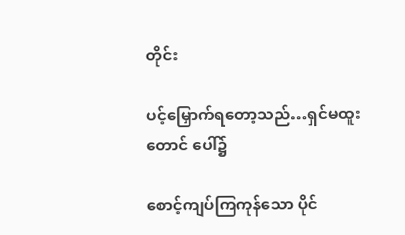တိုင်း

ပင့်မြှောက်ရတော့သည်…ရှင်မထူးတောင် ပေါ်၌

စောင့်ကျပ်ကြကုန်သော ပိုင်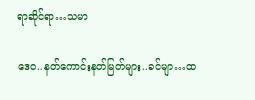ရာဆိုင်ရာ…သမာ

ဒေဝ..နတ်ကောင်းနတ်မြတ်များ..ခင်မျာ…ထ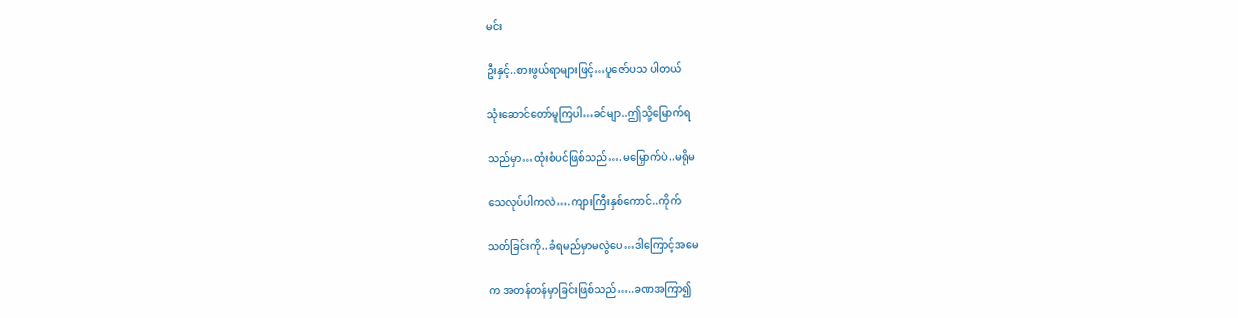မင်း

ဦးနှင့်..စားဖွယ်ရာများဖြင့်…ပူဇော်ပသ ပါတယ်

သုံးဆောင်တော်မူကြပါ…ခင်မျာ..ဤသို့မြောက်ရ

သည်မှာ…ထုံးစံပင်ဖြစ်သည်….မမြှောက်ပဲ..မရိုမ

သေလုပ်ပါကလဲ….ကျားကြီးနှစ်ကောင်..ကိုက်

သတ်ခြင်းကို..ခံရမည်မှာမလွဲပေ…ဒါကြောင့်အမေ

က အတန်တန်မှာခြင်းဖြစ်သည်…..ခဏအကြာ၍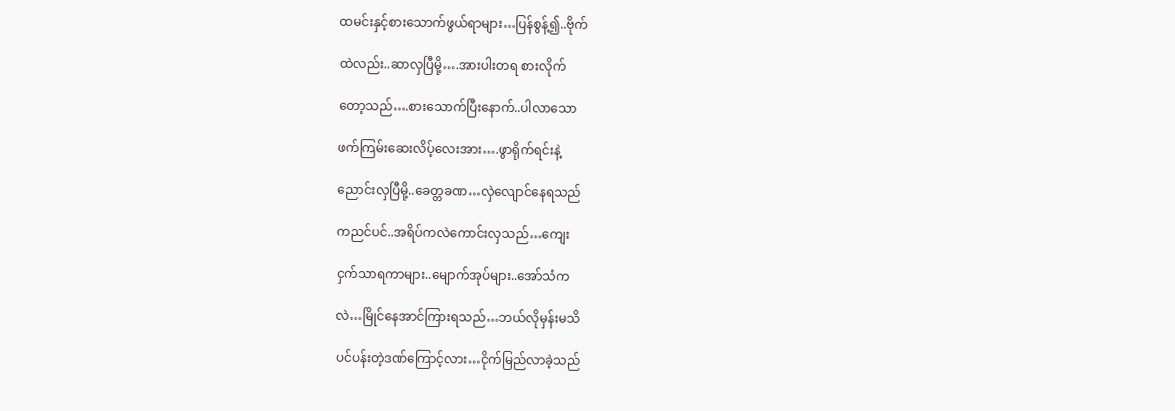ထမင်းနှင့်စားသောက်ဖွယ်ရာများ…ပြန်စွန့်၍..ဗိုက်

ထဲလည်း..ဆာလှပြီမို့….အားပါးတရ စားလိုက်

တော့သည်….စားသောက်ပြီးနောက်..ပါလာသော

ဖက်ကြမ်းဆေးလိပ့်လေးအား….ဖွာရိုက်ရင်းနဲ့

ညောင်းလှပြီမို့..ခေတ္တခဏ…လှဲလျောင်နေရသည်

ကညင်ပင်..အရိပ်ကလဲကောင်းလှသည်…ကျေး

ငှက်သာရကာများ..မျောက်အုပ်များ..အော်သံက

လဲ…မြိုင်နေအာင်ကြားရသည်…ဘယ်လိုမှန်းမသိ

ပင်ပန်းတဲ့ဒဏ်ကြောင့်လား…ငိုက်မြည်လာခဲ့သည်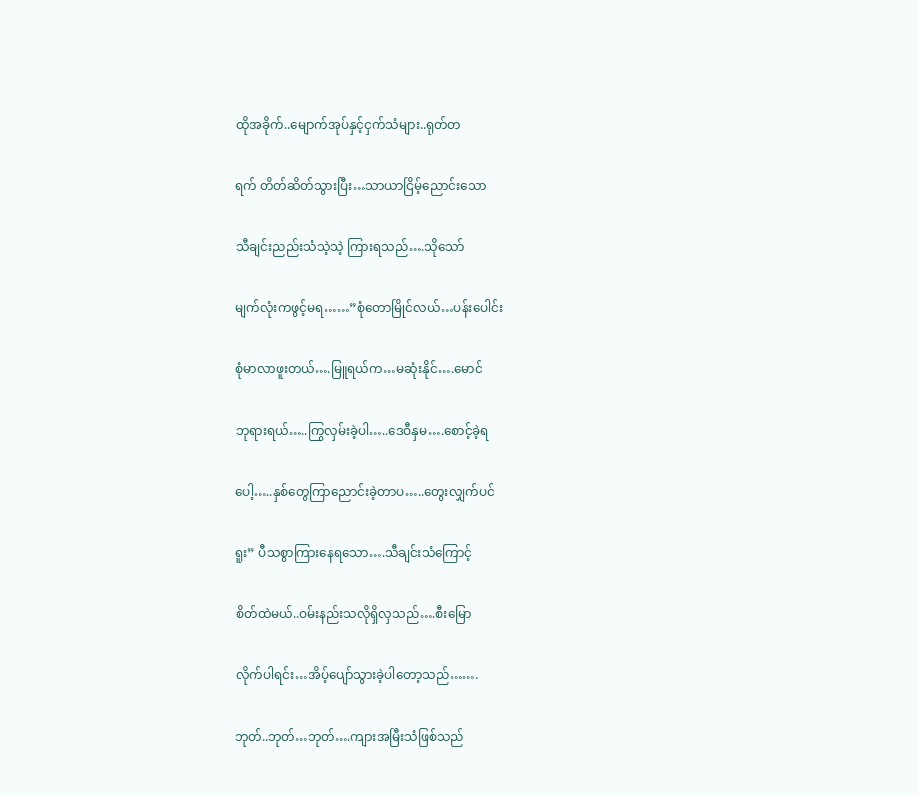ထိုအခိုက်..မျောက်အုပ်နှင့်ငှက်သံများ..ရုတ်တ

ရက် တိတ်ဆိတ်သွားပြီး…သာယာငြိမ့်ညောင်းသော

သီချင်းညည်းသံသဲ့သဲ့ ကြားရသည်….သိုသော်

မျက်လုံးကဖွင့်မရ……”စုံတောမြိုင်လယ်…ပန်းပေါင်း

စုံမာလာဖူးတယ်….မြူရယ်က…မဆုံးနိုင်….မောင်

ဘုရားရယ်…..ကြွလှမ်းခဲ့ပါ…..ဒေဝီနှမ….စောင့်ခဲ့ရ

ပေါ့…..နှစ်တွေကြာညောင်းခဲ့တာပ…..တွေးလျှက်ပင်

ရူး” ပီသစွာကြားနေရသော….သီချင်းသံကြောင့်

စိတ်ထဲမယ်..ဝမ်းနည်းသလိုရှိလှသည်….စီးမြော

လိုက်ပါရင်း…အိပ့်ပျော်သွားခဲ့ပါတော့သည်…….

ဘုတ်..ဘုတ်…ဘုတ်….ကျားအမြီးသံဖြစ်သည်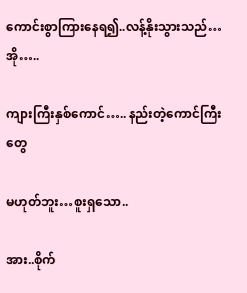ကောင်းစွာကြားနေရ၍..လန့်နိုးသွားသည်…အို…..

ကျားကြီးနှစ်ကောင်….. နည်းတဲ့ကောင်ကြီးတွေ

မဟုတ်ဘူး…စူးရှသော..

အား..စိုက်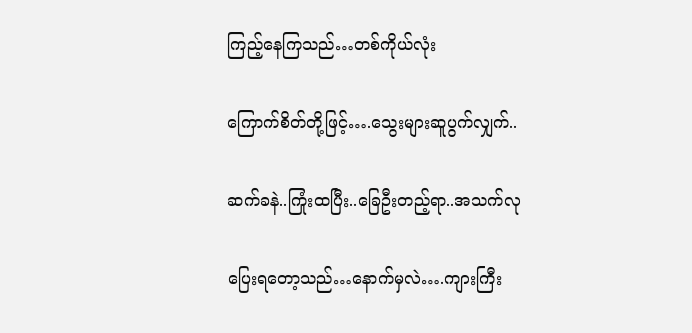ကြည့်နေကြသည်…တစ်ကိုယ်လုံး

ကြောက်စိတ်တို့ဖြင့်….သွေးများဆူပွက်လျှက်..

ဆက်ခနဲ..ကြုံးထပြီး..ခြေဦးတည့်ရာ..အသက်လု

ပြေးရတော့သည်…နောက်မှလဲ….ကျားကြီး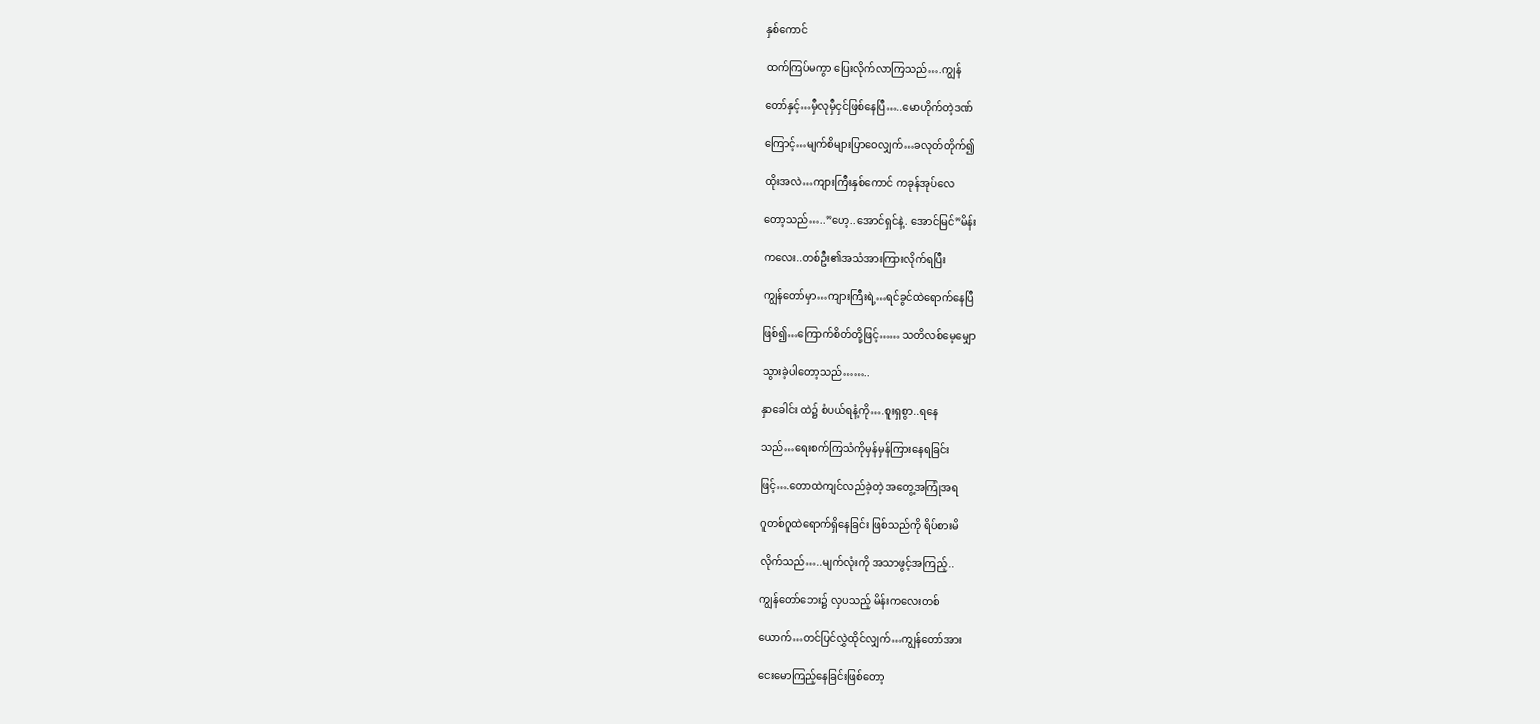နှစ်ကောင်

ထက်ကြပ်မကွာ ပြေးလိုက်လာကြသည်….ကျွန်

တော်နှင့်…မှီလုမှီငှင်ဖြစ်နေပြီ…..မောဟိုက်တဲ့ဒဏ်

ကြောင့်…မျက်စိများပြာဝေလျှက်…ခလုတ်တိုက်၍

ထိုးအလဲ…ကျားကြီးနှစ်ကောင် ကခုန်အုပ်လေ

တော့သည်…..”ဟေ့..အောင်ရှင်နဲ့. အောင်မြင်”မိန်း

ကလေး..တစ်ဦး၏အသံအားကြားလိုက်ရပြီး

ကျွန်တော်မှာ…ကျားကြီးရဲ့…ရင်ခွင်ထဲရောက်နေပြီ

ဖြစ်၍…ကြောက်စိတ်တို့ဖြင့်…… သတိလစ်မေ့မျှော

သွားခဲ့ပါတော့သည်……..

နှာခေါင်း ထဲ၌ စံပယ်ရနံ့ကို….စူးရှစွာ..ရနေ

သည်…ရေးစက်ကြသံကိုမှန်မှန်ကြားနေရခြင်း

ဖြင့်….တောထဲကျင်လည်ခဲ့တဲ့ အတွေ့အကြုံအရ

ဂူတစ်ဂူထဲရောက်ရှိနေခြင်း ဖြစ်သည်ကို ရိပ်စားမိ

လိုက်သည်…..မျက်လုံးကို အသာဖွင့်အကြည့်..

ကျွန်တော်ဘေး၌ လှပသည့် မိန်းကလေးတစ်

ယောက်…တင်ပြင်လွှဲထိုင်လျှက်…ကျွန်တော်အား

ငေးမောကြည့်နေခြင်းဖြစ်တော့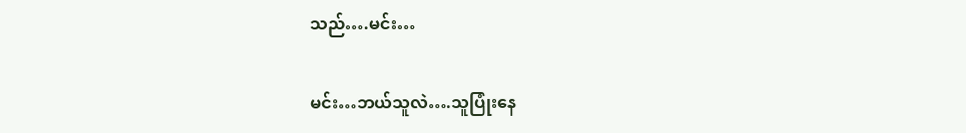သည်….မင်း…

မင်း…ဘယ်သူလဲ….သူပြုံးနေ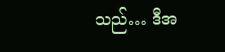သည်… ဒီအ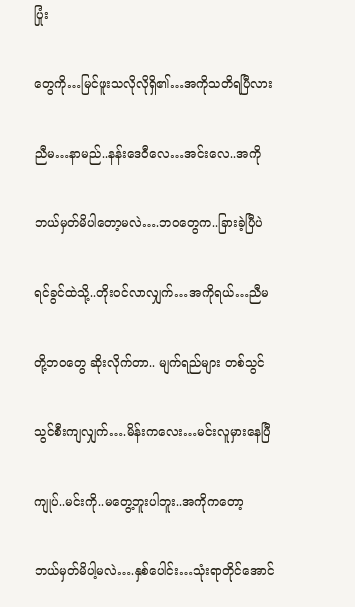ပြုံး

တွေကို…မြင်ဖူးသလိုလိုရှိ၏…အကိုသတိရပြီလား

ညီမ…နာမည်..နန်းဒေဝီလေ…အင်းလေ..အကို

ဘယ်မှတ်မိပါတော့မလဲ….ဘဝတွေက..ခြားခဲ့ပြီပဲ

ရင်ခွင်ထဲသို့..တိုးဝင်လာလျှက်…အကိုရယ်…ညီမ

တို့ဘဝတွေ ဆိုးလိုက်တာ.. မျက်ရည်များ တစ်သွင်

သွင်စီးကျလျှက်….မိန်းကလေး…မင်းလူမှားနေပြီ

ကျုပ်..မင်းကို..မတွေ့ဘူးပါဘူး..အကိုကတော့

ဘယ်မှတ်မိပါ့မလဲ….နှစ်ပေါင်း…သုံးရာတိုင်အောင်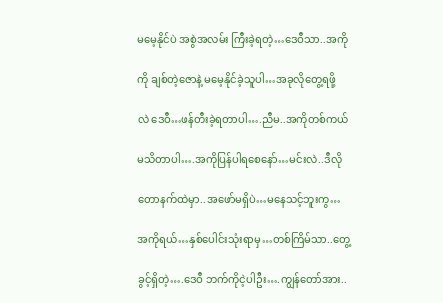မမေ့နိုင်ပဲ အစွဲအလမ်း ကြီးခဲ့ရတဲ့…ဒေဝီသာ..အကို

ကို ချစ်တဲ့ဇောနဲ့ မမေ့နိုင်ခဲ့သူပါ…အခုလိုတွေ့ရဖို့

လဲ ဒေဝီ…ဖန်တီးခဲ့ရတာပါ….ညီမ..အကိုတစ်ကယ်

မသိတာပါ….အကိုပြန်ပါရစေနော်…မင်းလဲ..ဒီလို

တောနက်ထဲမှာ..အဖော်မရှိပဲ…မနေသင့်ဘူးကွ…

အကိုရယ်…နှစ်ပေါင်းသုံးရာမှ…တစ်ကြိမ်သာ..တွေ့

ခွင့်ရှိတဲ့….ဒေဝီ ဘက်ကိုငဲ့ပါဦး….ကျွန်တော်အား..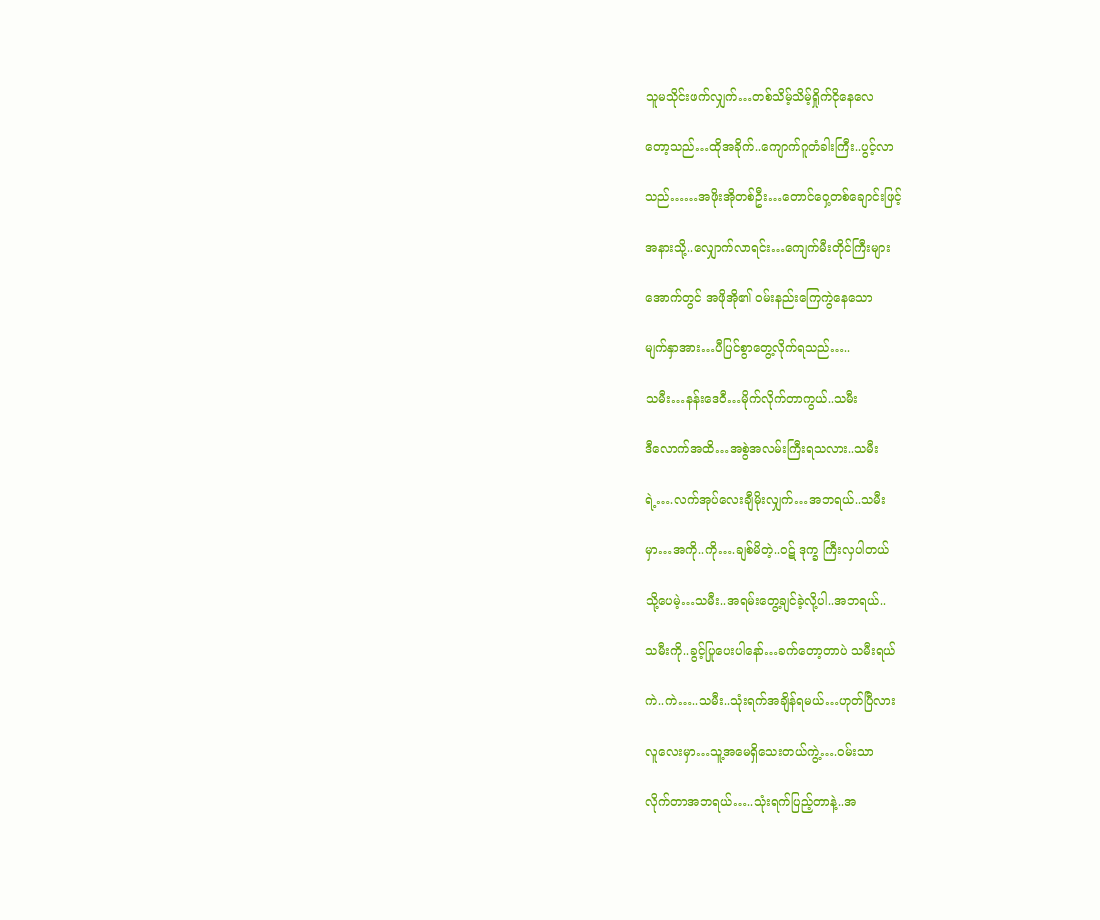သူမသိုင်းဖက်လျှက်…တစ်သိမ့်သိမ့်ရှိုက်ငိုနေလေ

တော့သည်…ထိုအခိုက်..ကျောက်ဂူတံခါးကြီး..ပွင့်လာ

သည်……အဖိုးအိုတစ်ဦး…တောင်ဝှေ့တစ်ချောင်းဖြင့်

အနားသို့..လျှောက်လာရင်း…ကျေက်မီးတိုင်ကြီးများ

အောက်တွင် အဖိုအို၏ ဝမ်းနည်းကြေကွဲနေသော

မျက်နှာအား…ပီပြင်စွာတွေ့လိုက်ရသည်…..

သမီး…နန်းဒေဝီ…မိုက်လိုက်တာကွယ်..သမီး

ဒီလောက်အထိ…အစွဲအလမ်းကြီးရသလား..သမီး

ရဲ့….လက်အုပ်လေးချီမိုးလျှက်…အဘရယ်..သမီး

မှာ…အကို..ကို….ချစ်မိတဲ့..ဝဋ် ဒုက္ခ ကြီးလှပါတယ်

သို့ပေမဲ့…သမီး..အရမ်းတွေ့ချင်ခဲ့လို့ပါ..အဘရယ်..

သမီးကို..ခွင့်ပြုပေးပါနော်…ခက်တော့တာပဲ သမီးရယ်

ကဲ..ကဲ…..သမီး..သုံးရက်အချိန်ရမယ်…ဟုတ်ပြီလား

လူလေးမှာ…သူ့အမေရှိသေးတယ်ကွဲ့….ဝမ်းသာ

လိုက်တာအဘရယ်…..သုံးရက်ပြည့်တာနဲ့..အ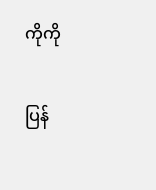ကိုကို

ပြန်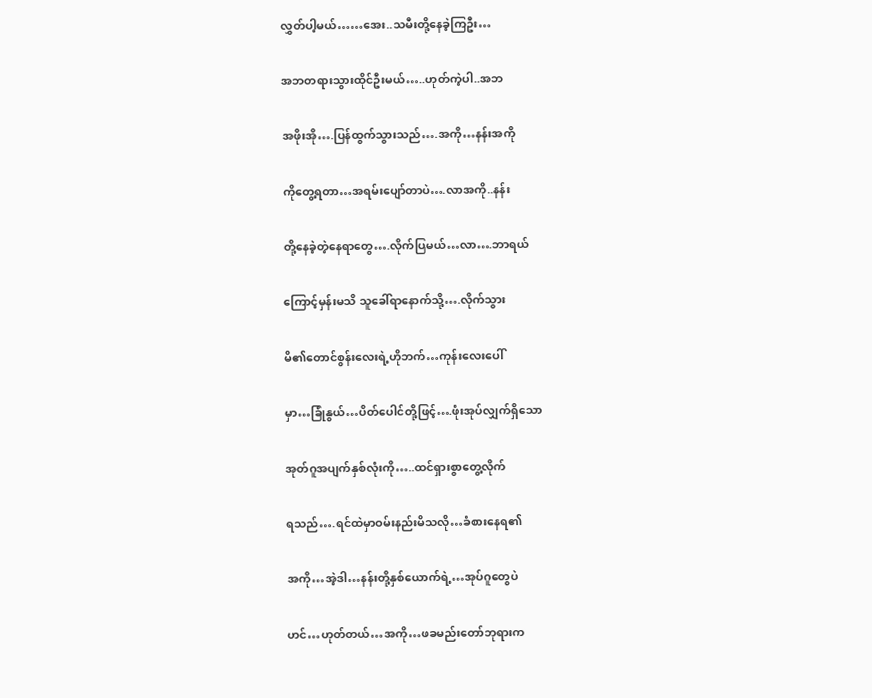လွှတ်ပါ့မယ်……အေး..သမီးတို့နေခဲ့ကြဦး…

အဘတရားသွားထိုင်ဦးမယ်…..ဟုတ်ကဲ့ပါ..အဘ

အဖိုးအို….ပြန်ထွက်သွားသည်….အကို…နန်းအကို

ကိုတွေ့ရတာ…အရမ်းပျော်တာပဲ….လာအကို..နန်း

တို့နေခဲ့တဲ့နေရာတွေ….လိုက်ပြမယ်…လာ….ဘာရယ်

ကြောင့်မှန်းမသိ သူခေါ်ရာနောက်သို့….လိုက်သွား

မိ၏တောင်စွန်းလေးရဲ့ဟိုဘက်…ကုန်းလေးပေါ်

မှာ…ခြုံနွယ်…ပိတ်ပေါင်တို့ဖြင့်….ဖုံးအုပ်လျှက်ရှိသော

အုတ်ဂူအပျက်နှစ်လုံးကို…..ထင်ရှားစွာတွေ့လိုက်

ရသည်….ရင်ထဲမှာဝမ်းနည်းမိသလို…ခံစားနေရ၏

အကို…အဲ့ဒါ…နန်းတို့နှစ်ယောက်ရဲ့…အုပ်ဂူတွေပဲ

ဟင်…ဟုတ်တယ်…အကို…ဖခမည်းတော်ဘုရားက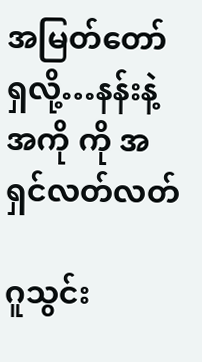အမြတ်တော်ရှလို့…နန်းနဲ့အကို ကို အရှင်လတ်လတ်

ဂူသွင်း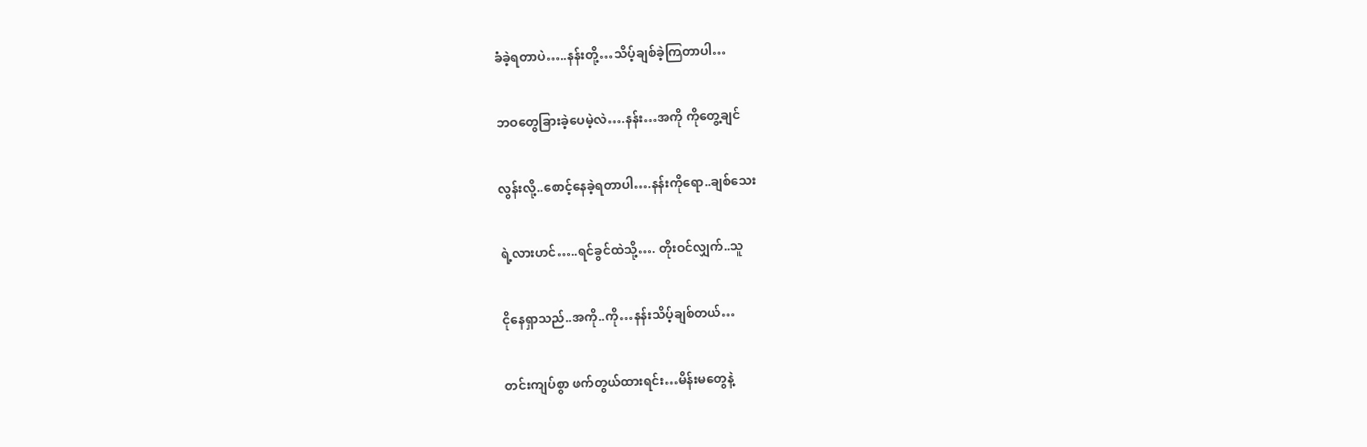ခံခဲ့ရတာပဲ…..နန်းတို့…သိပ့်ချစ်ခဲ့ကြတာပါ…

ဘဝတွေခြားခဲ့ပေမဲ့လဲ….နန်း…အကို ကိုတွေ့ချင်

လွန်းလို့..စောင့်နေခဲ့ရတာပါ….နန်းကိုရော..ချစ်သေး

ရဲ့လားဟင်…..ရင်ခွင်ထဲသို့…. တိုးဝင်လျှက်..သူ

ငိုနေရှာသည်..အကို..ကို…နန်းသိပ့်ချစ်တယ်…

တင်းကျပ်စွာ ဖက်တွယ်ထားရင်း…မိန်းမတွေနဲ့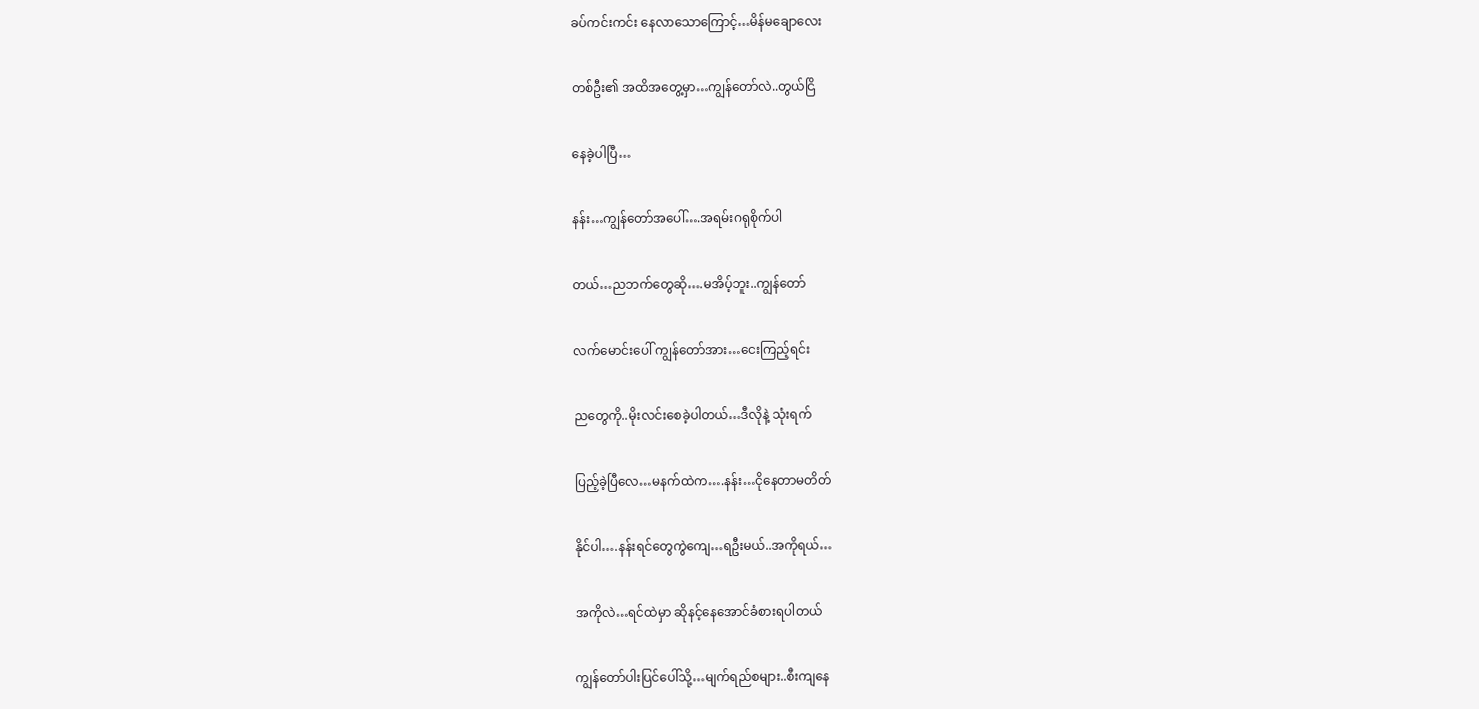ခပ်ကင်းကင်း နေလာသောကြောင့်…မိန်မချောလေး

တစ်ဦး၏ အထိအတွေ့မှာ…ကျွန်တော်လဲ..တွယ်ငြိ

နေခဲ့ပါပြီ…

နန်း…ကျွန်တော်အပေါ်….အရမ်းဂရုစိုက်ပါ

တယ်…ညဘက်တွေဆို….မအိပ့်ဘူး..ကျွန်တော်

လက်မောင်းပေါ် ကျွန်တော်အား…ငေးကြည့်ရင်း

ညတွေကို..မိုးလင်းစေခဲ့ပါတယ်…ဒီလိုနဲ့ သုံးရက်

ပြည့်ခဲ့ပြီလေ…မနက်ထဲက….နန်း…ငိုနေတာမတိတ်

နိုင်ပါ….နန်းရင်တွေကွဲကျေ…ရဦးမယ်..အကိုရယ်…

အကိုလဲ…ရင်ထဲမှာ ဆိုနင့်နေအောင်ခံစားရပါတယ်

ကျွန်တော်ပါးပြင်ပေါ်သို့…မျက်ရည်စများ..စီးကျနေ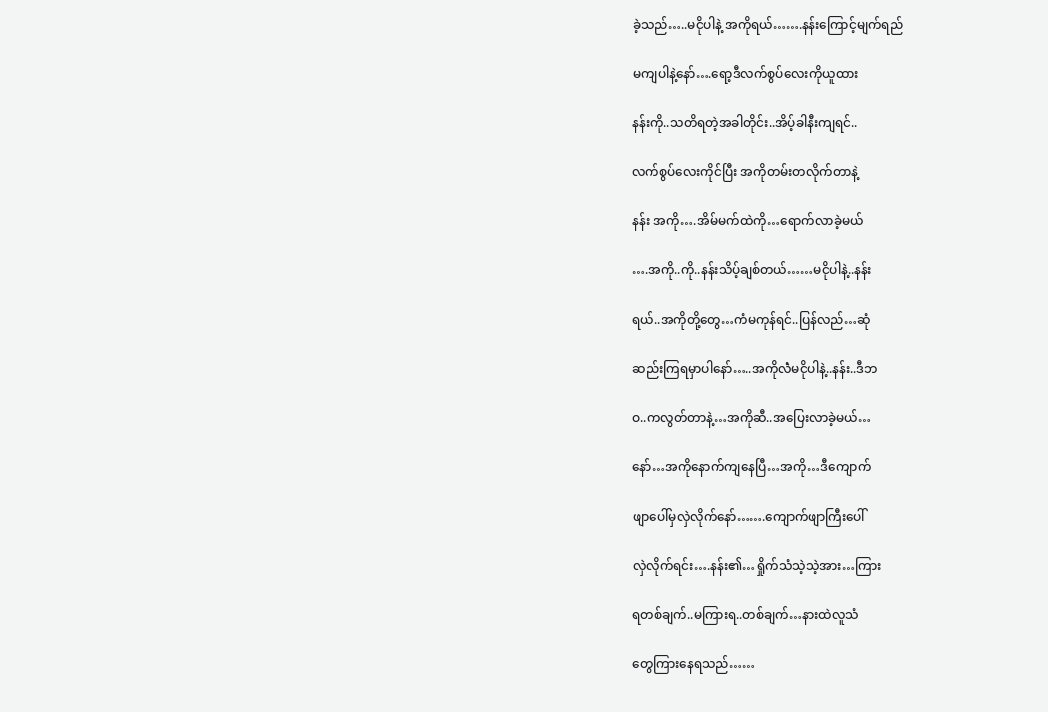ခဲ့သည်…..မငိုပါနဲ့ အကိုရယ်…….နန်းကြောင့်မျက်ရည်

မကျပါနဲ့နော်….ရော့ဒီလက်စွပ်လေးကိုယူထား

နန်းကို..သတိရတဲ့အခါတိုင်း..အိပ့်ခါနီးကျရင်..

လက်စွပ်လေးကိုင်ပြီး အကိုတမ်းတလိုက်တာနဲ့

နန်း အကို….အိမ်မက်ထဲကို…ရောက်လာခဲ့မယ်

….အကို..ကို..နန်းသိပ့်ချစ်တယ်……မငိုပါနဲ့..နန်း

ရယ်..အကိုတို့တွေ…ကံမကုန်ရင်..ပြန်လည်…ဆုံ

ဆည်းကြရမှာပါနော်…..အကိုလဲံမငိုပါနဲ့..နန်း..ဒီဘ

ဝ..ကလွတ်တာနဲ့…အကိုဆီ..အပြေးလာခဲ့မယ်…

နော်…အကိုနောက်ကျနေပြီ…အကို…ဒီကျောက်

ဖျာပေါ်မှလှဲလိုက်နော်…….ကျောက်ဖျာကြီးပေါ်

လှဲလိုက်ရင်း….နန်း၏…ရှိုက်သံသဲ့သဲ့အား…ကြား

ရတစ်ချက်..မကြားရ..တစ်ချက်…နားထဲလူသံ

တွေကြားနေရသည်……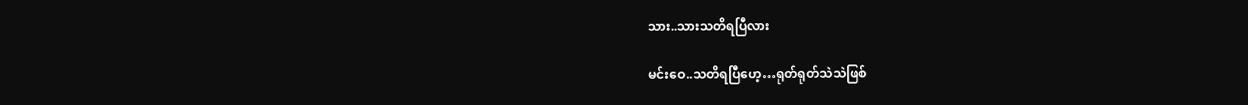သား..သားသတိရပြီလား

မင်းဝေ..သတိရပြီဟေ့…ရုတ်ရုတ်သဲသဲဖြစ်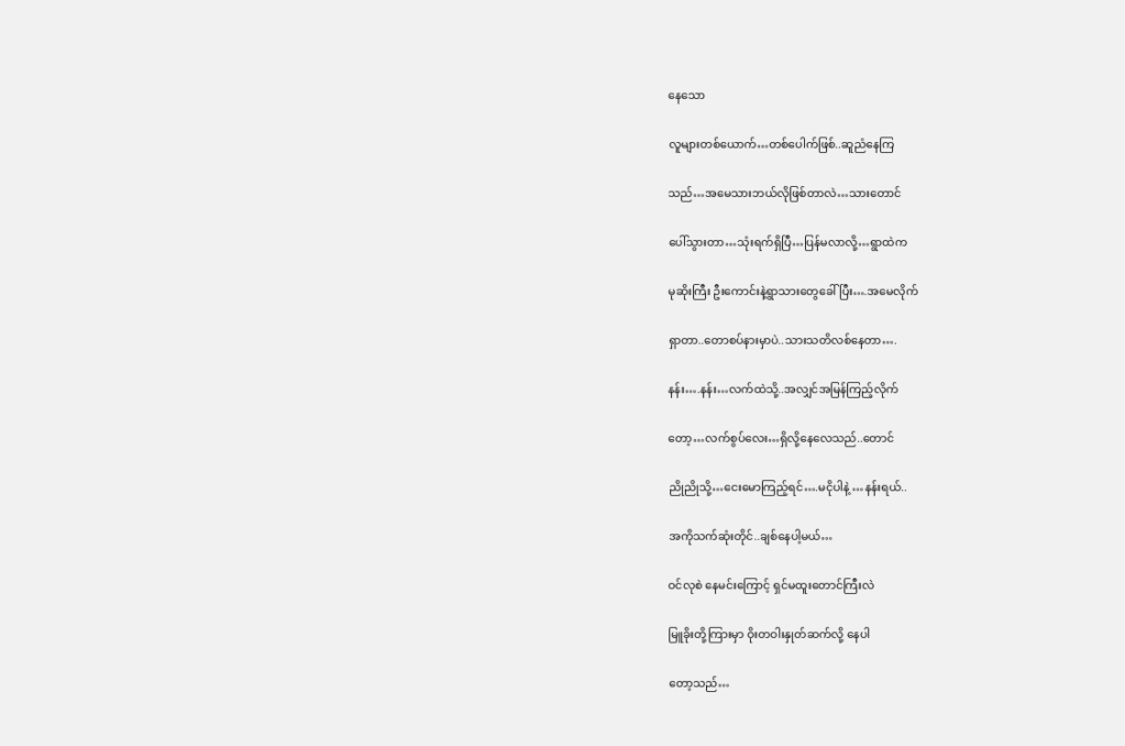နေသော

လူများတစ်ယောက်…တစ်ပေါက်ဖြစ်..ဆူညံနေကြ

သည်…အမေသားဘယ်လိုဖြစ်တာလဲ…သားတောင်

ပေါ်သွားတာ…သုံးရက်ရှိပြီ…ပြန်မလာလို့…ရွာထဲက

မုဆိုးကြီး ဦးကောင်းနဲ့ရွာသားတွေခေါ်ပြီး….အမေလိုက်

ရှာတာ..တောစပ်နားမှာပဲ..သားသတိလစ်နေတာ….

နန်း….နန်း…လက်ထဲသို့..အလျှင်အမြန်ကြည့်လိုက်

တော့…လက်စွပ်လေး…ရှိလို့နေလေသည်..တောင်

ညိုညိုသို့…ငေးမောကြည့်ရင်….မငိုပါနဲ့ …နန်းရယ်..

အကိုသက်ဆုံးတိုင်..ချစ်နေပါ့မယ်…

ဝင်လုစဲ နေမင်းကြောင့် ရှင်မထူးတောင်ကြီးလဲ

မြူခိုးတို့ကြားမှာ ဝိုးတဝါးနှုတ်ဆက်လို့ နေပါ

တော့သည်…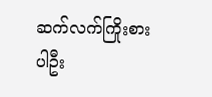ဆက်လက်ကြိုးစားပါဦး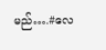မည်….#လေ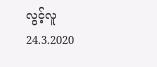လွင့်လူ
24.3.2020